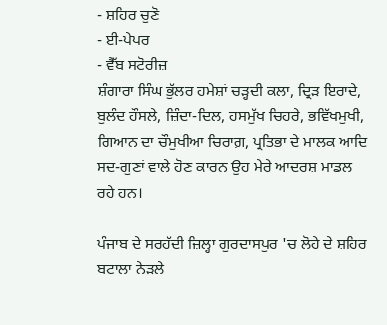- ਸ਼ਹਿਰ ਚੁਣੋ
- ਈ-ਪੇਪਰ
- ਵੈੱਬ ਸਟੋਰੀਜ਼
ਸ਼ੰਗਾਰਾ ਸਿੰਘ ਭੁੱਲਰ ਹਮੇਸ਼ਾਂ ਚੜ੍ਹਦੀ ਕਲਾ, ਦ੍ਰਿੜ ਇਰਾਦੇ, ਬੁਲੰਦ ਹੌਸਲੇ, ਜ਼ਿੰਦਾ-ਦਿਲ, ਹਸਮੁੱਖ ਚਿਹਰੇ, ਭਵਿੱਖਮੁਖੀ, ਗਿਆਨ ਦਾ ਚੌਮੁਖੀਆ ਚਿਰਾਗ਼, ਪ੍ਰਤਿਭਾ ਦੇ ਮਾਲਕ ਆਦਿ ਸਦ-ਗੁਣਾਂ ਵਾਲੇ ਹੋਣ ਕਾਰਨ ਉਹ ਮੇਰੇ ਆਦਰਸ਼ ਮਾਡਲ ਰਹੇ ਹਨ।

ਪੰਜਾਬ ਦੇ ਸਰਹੱਦੀ ਜ਼ਿਲ੍ਹਾ ਗੁਰਦਾਸਪੁਰ 'ਚ ਲੋਹੇ ਦੇ ਸ਼ਹਿਰ ਬਟਾਲਾ ਨੇੜਲੇ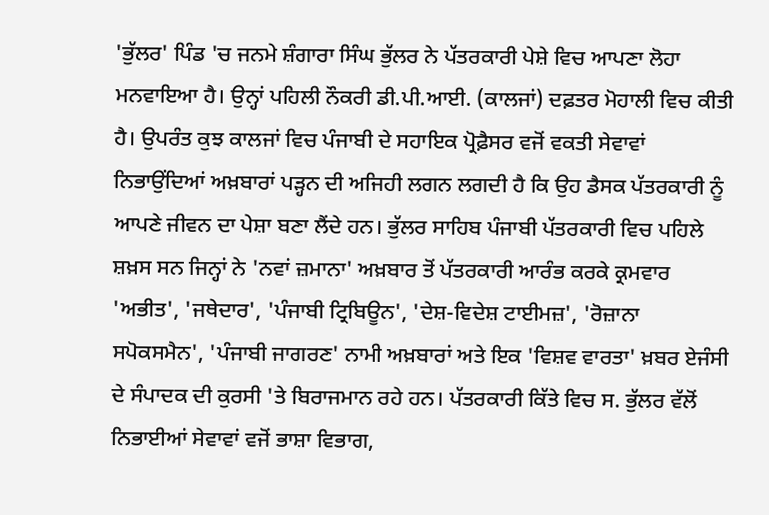'ਭੁੱਲਰ' ਪਿੰਡ 'ਚ ਜਨਮੇ ਸ਼ੰਗਾਰਾ ਸਿੰਘ ਭੁੱਲਰ ਨੇ ਪੱਤਰਕਾਰੀ ਪੇਸ਼ੇ ਵਿਚ ਆਪਣਾ ਲੋਹਾ ਮਨਵਾਇਆ ਹੈ। ਉਨ੍ਹਾਂ ਪਹਿਲੀ ਨੌਕਰੀ ਡੀ.ਪੀ.ਆਈ. (ਕਾਲਜਾਂ) ਦਫ਼ਤਰ ਮੋਹਾਲੀ ਵਿਚ ਕੀਤੀ ਹੈ। ਉਪਰੰਤ ਕੁਝ ਕਾਲਜਾਂ ਵਿਚ ਪੰਜਾਬੀ ਦੇ ਸਹਾਇਕ ਪ੍ਰੋਫ਼ੈਸਰ ਵਜੋਂ ਵਕਤੀ ਸੇਵਾਵਾਂ ਨਿਭਾਉਂਦਿਆਂ ਅਖ਼ਬਾਰਾਂ ਪੜ੍ਹਨ ਦੀ ਅਜਿਹੀ ਲਗਨ ਲਗਦੀ ਹੈ ਕਿ ਉਹ ਡੈਸਕ ਪੱਤਰਕਾਰੀ ਨੂੰ ਆਪਣੇ ਜੀਵਨ ਦਾ ਪੇਸ਼ਾ ਬਣਾ ਲੈਂਦੇ ਹਨ। ਭੁੱਲਰ ਸਾਹਿਬ ਪੰਜਾਬੀ ਪੱਤਰਕਾਰੀ ਵਿਚ ਪਹਿਲੇ ਸ਼ਖ਼ਸ ਸਨ ਜਿਨ੍ਹਾਂ ਨੇ 'ਨਵਾਂ ਜ਼ਮਾਨਾ' ਅਖ਼ਬਾਰ ਤੋਂ ਪੱਤਰਕਾਰੀ ਆਰੰਭ ਕਰਕੇ ਕ੍ਰਮਵਾਰ 'ਅਭੀਤ', 'ਜਥੇਦਾਰ', 'ਪੰਜਾਬੀ ਟ੍ਰਿਬਿਊਨ', 'ਦੇਸ਼-ਵਿਦੇਸ਼ ਟਾਈਮਜ਼', 'ਰੋਜ਼ਾਨਾ ਸਪੋਕਸਮੈਨ', 'ਪੰਜਾਬੀ ਜਾਗਰਣ' ਨਾਮੀ ਅਖ਼ਬਾਰਾਂ ਅਤੇ ਇਕ 'ਵਿਸ਼ਵ ਵਾਰਤਾ' ਖ਼ਬਰ ਏਜੰਸੀ ਦੇ ਸੰਪਾਦਕ ਦੀ ਕੁਰਸੀ 'ਤੇ ਬਿਰਾਜਮਾਨ ਰਹੇ ਹਨ। ਪੱਤਰਕਾਰੀ ਕਿੱਤੇ ਵਿਚ ਸ. ਭੁੱਲਰ ਵੱਲੋਂ ਨਿਭਾਈਆਂ ਸੇਵਾਵਾਂ ਵਜੋਂ ਭਾਸ਼ਾ ਵਿਭਾਗ,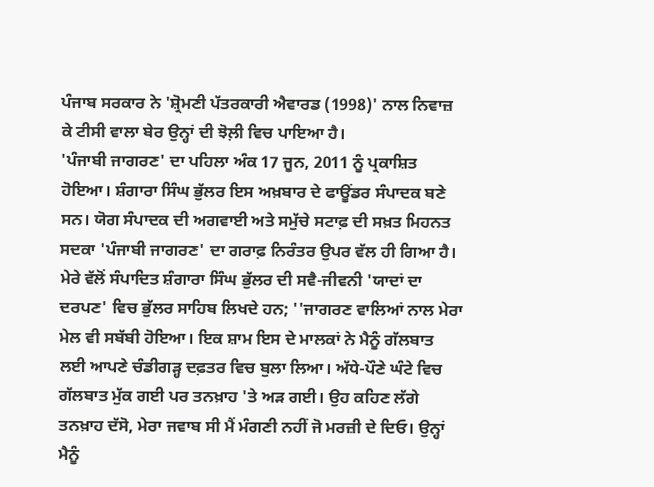ਪੰਜਾਬ ਸਰਕਾਰ ਨੇ 'ਸ਼੍ਰੋਮਣੀ ਪੱਤਰਕਾਰੀ ਐਵਾਰਡ (1998)' ਨਾਲ ਨਿਵਾਜ਼ ਕੇ ਟੀਸੀ ਵਾਲਾ ਬੇਰ ਉਨ੍ਹਾਂ ਦੀ ਝੋਲ਼ੀ ਵਿਚ ਪਾਇਆ ਹੈ।
'ਪੰਜਾਬੀ ਜਾਗਰਣ' ਦਾ ਪਹਿਲਾ ਅੰਕ 17 ਜੂਨ, 2011 ਨੂੰ ਪ੍ਰਕਾਸ਼ਿਤ ਹੋਇਆ। ਸ਼ੰਗਾਰਾ ਸਿੰਘ ਭੁੱਲਰ ਇਸ ਅਖ਼ਬਾਰ ਦੇ ਫਾਊਂਡਰ ਸੰਪਾਦਕ ਬਣੇ ਸਨ। ਯੋਗ ਸੰਪਾਦਕ ਦੀ ਅਗਵਾਈ ਅਤੇ ਸਮੁੱਚੇ ਸਟਾਫ਼ ਦੀ ਸਖ਼ਤ ਮਿਹਨਤ ਸਦਕਾ 'ਪੰਜਾਬੀ ਜਾਗਰਣ' ਦਾ ਗਰਾਫ਼ ਨਿਰੰਤਰ ਉਪਰ ਵੱਲ ਹੀ ਗਿਆ ਹੈ।
ਮੇਰੇ ਵੱਲੋਂ ਸੰਪਾਦਿਤ ਸ਼ੰਗਾਰਾ ਸਿੰਘ ਭੁੱਲਰ ਦੀ ਸਵੈ-ਜੀਵਨੀ 'ਯਾਦਾਂ ਦਾ ਦਰਪਣ' ਵਿਚ ਭੁੱਲਰ ਸਾਹਿਬ ਲਿਖਦੇ ਹਨ; ''ਜਾਗਰਣ ਵਾਲਿਆਂ ਨਾਲ ਮੇਰਾ ਮੇਲ ਵੀ ਸਬੱਬੀ ਹੋਇਆ। ਇਕ ਸ਼ਾਮ ਇਸ ਦੇ ਮਾਲਕਾਂ ਨੇ ਮੈਨੂੰ ਗੱਲਬਾਤ ਲਈ ਆਪਣੇ ਚੰਡੀਗੜ੍ਹ ਦਫ਼ਤਰ ਵਿਚ ਬੁਲਾ ਲਿਆ। ਅੱਧੇ-ਪੌਣੇ ਘੰਟੇ ਵਿਚ ਗੱਲਬਾਤ ਮੁੱਕ ਗਈ ਪਰ ਤਨਖ਼ਾਹ 'ਤੇ ਅੜ ਗਈ। ਉਹ ਕਹਿਣ ਲੱਗੇ ਤਨਖ਼ਾਹ ਦੱਸੋ, ਮੇਰਾ ਜਵਾਬ ਸੀ ਮੈਂ ਮੰਗਣੀ ਨਹੀਂ ਜੋ ਮਰਜ਼ੀ ਦੇ ਦਿਓ। ਉਨ੍ਹਾਂ ਮੈਨੂੰ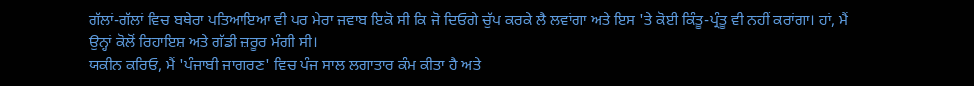ਗੱਲਾਂ-ਗੱਲਾਂ ਵਿਚ ਬਥੇਰਾ ਪਤਿਆਇਆ ਵੀ ਪਰ ਮੇਰਾ ਜਵਾਬ ਇਕੋ ਸੀ ਕਿ ਜੋ ਦਿਓਗੇ ਚੁੱਪ ਕਰਕੇ ਲੈ ਲਵਾਂਗਾ ਅਤੇ ਇਸ 'ਤੇ ਕੋਈ ਕਿੰਤੂ-ਪ੍ਰੰਤੂ ਵੀ ਨਹੀਂ ਕਰਾਂਗਾ। ਹਾਂ, ਮੈਂ ਉਨ੍ਹਾਂ ਕੋਲੋਂ ਰਿਹਾਇਸ਼ ਅਤੇ ਗੱਡੀ ਜ਼ਰੂਰ ਮੰਗੀ ਸੀ।
ਯਕੀਨ ਕਰਿਓ, ਮੈਂ 'ਪੰਜਾਬੀ ਜਾਗਰਣ' ਵਿਚ ਪੰਜ ਸਾਲ ਲਗਾਤਾਰ ਕੰਮ ਕੀਤਾ ਹੈ ਅਤੇ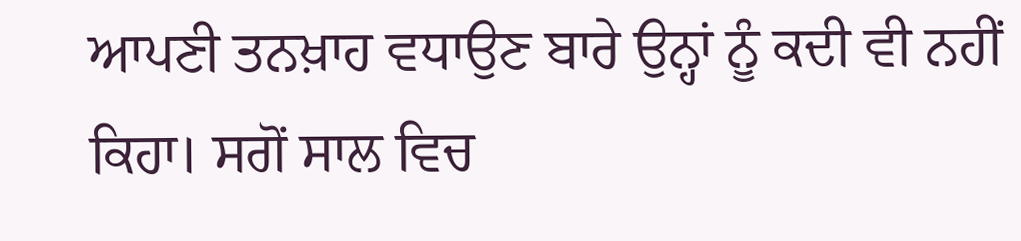ਆਪਣੀ ਤਨਖ਼ਾਹ ਵਧਾਉਣ ਬਾਰੇ ਉਨ੍ਹਾਂ ਨੂੰ ਕਦੀ ਵੀ ਨਹੀਂ ਕਿਹਾ। ਸਗੋਂ ਸਾਲ ਵਿਚ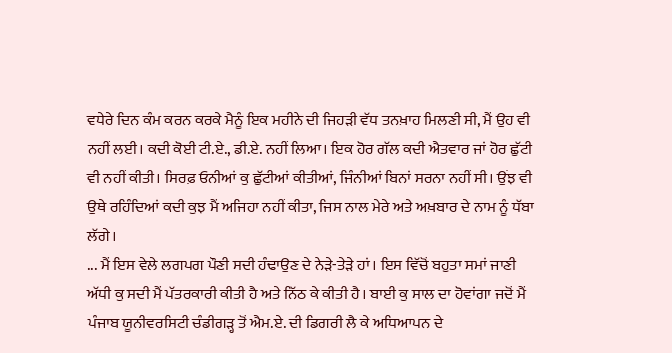ਵਧੇਰੇ ਦਿਨ ਕੰਮ ਕਰਨ ਕਰਕੇ ਮੈਨੂੰ ਇਕ ਮਹੀਨੇ ਦੀ ਜਿਹੜੀ ਵੱਧ ਤਨਖ਼ਾਹ ਮਿਲਣੀ ਸੀ, ਮੈਂ ਉਹ ਵੀ ਨਹੀਂ ਲਈ। ਕਦੀ ਕੋਈ ਟੀ.ਏ., ਡੀ.ਏ. ਨਹੀਂ ਲਿਆ। ਇਕ ਹੋਰ ਗੱਲ ਕਦੀ ਐਤਵਾਰ ਜਾਂ ਹੋਰ ਛੁੱਟੀ ਵੀ ਨਹੀਂ ਕੀਤੀ। ਸਿਰਫ਼ ਓਨੀਆਂ ਕੁ ਛੁੱਟੀਆਂ ਕੀਤੀਆਂ, ਜਿੰਨੀਆਂ ਬਿਨਾਂ ਸਰਨਾ ਨਹੀਂ ਸੀ। ਉਂਝ ਵੀ ਉਥੇ ਰਹਿੰਦਿਆਂ ਕਦੀ ਕੁਝ ਮੈਂ ਅਜਿਹਾ ਨਹੀਂ ਕੀਤਾ, ਜਿਸ ਨਾਲ ਮੇਰੇ ਅਤੇ ਅਖ਼ਬਾਰ ਦੇ ਨਾਮ ਨੂੰ ਧੱਬਾ ਲੱਗੇ।
... ਮੈਂ ਇਸ ਵੇਲੇ ਲਗਪਗ ਪੌਣੀ ਸਦੀ ਹੰਢਾਉਣ ਦੇ ਨੇੜੇ-ਤੇੜੇ ਹਾਂ। ਇਸ ਵਿੱਚੋਂ ਬਹੁਤਾ ਸਮਾਂ ਜਾਣੀ ਅੱਧੀ ਕੁ ਸਦੀ ਮੈਂ ਪੱਤਰਕਾਰੀ ਕੀਤੀ ਹੈ ਅਤੇ ਨਿੱਠ ਕੇ ਕੀਤੀ ਹੈ। ਬਾਈ ਕੁ ਸਾਲ ਦਾ ਹੋਵਾਂਗਾ ਜਦੋਂ ਮੈਂ ਪੰਜਾਬ ਯੂਨੀਵਰਸਿਟੀ ਚੰਡੀਗੜ੍ਹ ਤੋਂ ਐਮ.ਏ. ਦੀ ਡਿਗਰੀ ਲੈ ਕੇ ਅਧਿਆਪਨ ਦੇ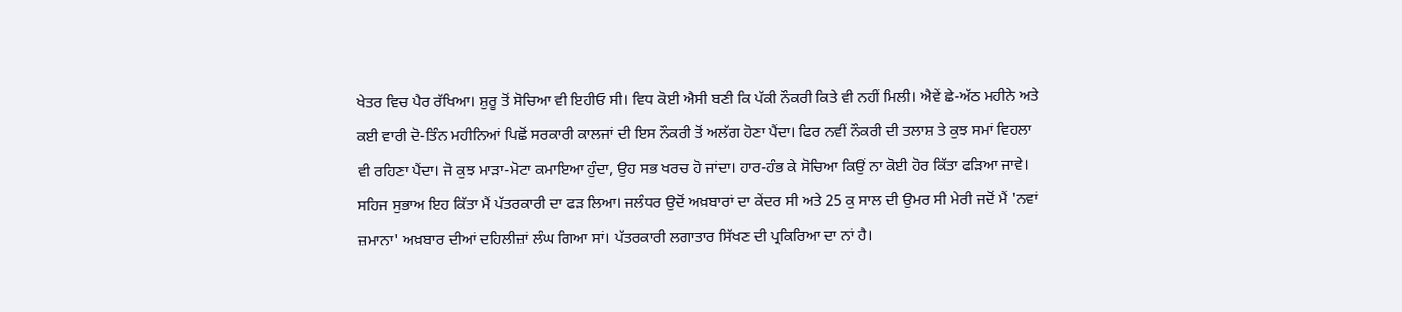ਖੇਤਰ ਵਿਚ ਪੈਰ ਰੱਖਿਆ। ਸ਼ੁਰੂ ਤੋਂ ਸੋਚਿਆ ਵੀ ਇਹੀਓ ਸੀ। ਵਿਧ ਕੋਈ ਐਸੀ ਬਣੀ ਕਿ ਪੱਕੀ ਨੌਕਰੀ ਕਿਤੇ ਵੀ ਨਹੀਂ ਮਿਲੀ। ਐਵੇਂ ਛੇ-ਅੱਠ ਮਹੀਨੇ ਅਤੇ ਕਈ ਵਾਰੀ ਦੋ-ਤਿੰਨ ਮਹੀਨਿਆਂ ਪਿਛੋਂ ਸਰਕਾਰੀ ਕਾਲਜਾਂ ਦੀ ਇਸ ਨੌਕਰੀ ਤੋਂ ਅਲੱਗ ਹੋਣਾ ਪੈਂਦਾ। ਫਿਰ ਨਵੀਂ ਨੌਕਰੀ ਦੀ ਤਲਾਸ਼ ਤੇ ਕੁਝ ਸਮਾਂ ਵਿਹਲਾ ਵੀ ਰਹਿਣਾ ਪੈਂਦਾ। ਜੋ ਕੁਝ ਮਾੜਾ-ਮੋਟਾ ਕਮਾਇਆ ਹੁੰਦਾ, ਉਹ ਸਭ ਖਰਚ ਹੋ ਜਾਂਦਾ। ਹਾਰ-ਹੰਭ ਕੇ ਸੋਚਿਆ ਕਿਉਂ ਨਾ ਕੋਈ ਹੋਰ ਕਿੱਤਾ ਫੜਿਆ ਜਾਵੇ। ਸਹਿਜ ਸੁਭਾਅ ਇਹ ਕਿੱਤਾ ਮੈਂ ਪੱਤਰਕਾਰੀ ਦਾ ਫੜ ਲਿਆ। ਜਲੰਧਰ ਉਦੋਂ ਅਖ਼ਬਾਰਾਂ ਦਾ ਕੇਂਦਰ ਸੀ ਅਤੇ 25 ਕੁ ਸਾਲ ਦੀ ਉਮਰ ਸੀ ਮੇਰੀ ਜਦੋਂ ਮੈਂ 'ਨਵਾਂ ਜ਼ਮਾਨਾ' ਅਖ਼ਬਾਰ ਦੀਆਂ ਦਹਿਲੀਜ਼ਾਂ ਲੰਘ ਗਿਆ ਸਾਂ। ਪੱਤਰਕਾਰੀ ਲਗਾਤਾਰ ਸਿੱਖਣ ਦੀ ਪ੍ਰਕਿਰਿਆ ਦਾ ਨਾਂ ਹੈ।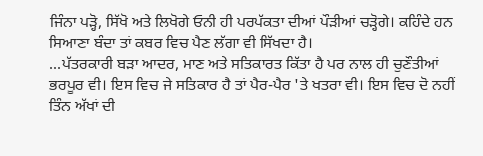ਜਿੰਨਾ ਪੜ੍ਹੋ, ਸਿੱਖੋ ਅਤੇ ਲਿਖੋਗੇ ਓਨੀ ਹੀ ਪਰਪੱਕਤਾ ਦੀਆਂ ਪੌੜੀਆਂ ਚੜ੍ਹੋਗੇ। ਕਹਿੰਦੇ ਹਨ ਸਿਆਣਾ ਬੰਦਾ ਤਾਂ ਕਬਰ ਵਿਚ ਪੈਣ ਲੱਗਾ ਵੀ ਸਿੱਖਦਾ ਹੈ।
...ਪੱਤਰਕਾਰੀ ਬੜਾ ਆਦਰ, ਮਾਣ ਅਤੇ ਸਤਿਕਾਰਤ ਕਿੱਤਾ ਹੈ ਪਰ ਨਾਲ ਹੀ ਚੁਣੌਤੀਆਂ ਭਰਪੂਰ ਵੀ। ਇਸ ਵਿਚ ਜੇ ਸਤਿਕਾਰ ਹੈ ਤਾਂ ਪੈਰ-ਪੈਰ 'ਤੇ ਖਤਰਾ ਵੀ। ਇਸ ਵਿਚ ਦੋ ਨਹੀਂ ਤਿੰਨ ਅੱਖਾਂ ਦੀ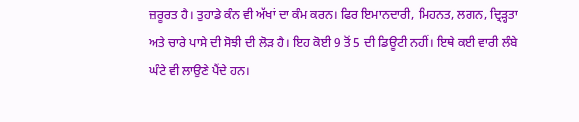ਜ਼ਰੂਰਤ ਹੈ। ਤੁਹਾਡੇ ਕੰਨ ਵੀ ਅੱਖਾਂ ਦਾ ਕੰਮ ਕਰਨ। ਫਿਰ ਇਮਾਨਦਾਰੀ, ਮਿਹਨਤ, ਲਗਨ, ਦ੍ਰਿੜ੍ਹਤਾ ਅਤੇ ਚਾਰੇ ਪਾਸੇ ਦੀ ਸੋਝੀ ਦੀ ਲੋੜ ਹੈ। ਇਹ ਕੋਈ 9 ਤੋਂ 5 ਦੀ ਡਿਊਟੀ ਨਹੀਂ। ਇਥੇ ਕਈ ਵਾਰੀ ਲੰਬੇ ਘੰਟੇ ਵੀ ਲਾਉਣੇ ਪੈਂਦੇ ਹਨ।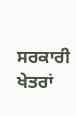ਸਰਕਾਰੀ ਖੇਤਰਾਂ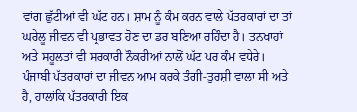ਵਾਂਗ ਛੁੱਟੀਆਂ ਵੀ ਘੱਟ ਹਨ। ਸ਼ਾਮ ਨੂੰ ਕੰਮ ਕਰਨ ਵਾਲੇ ਪੱਤਰਕਾਰਾਂ ਦਾ ਤਾਂ ਘਰੇਲੂ ਜੀਵਨ ਵੀ ਪ੍ਰਭਾਵਤ ਹੋਣ ਦਾ ਡਰ ਬਣਿਆ ਰਹਿੰਦਾ ਹੈ। ਤਨਖਾਹਾਂ ਅਤੇ ਸਹੂਲਤਾਂ ਵੀ ਸਰਕਾਰੀ ਨੌਕਰੀਆਂ ਨਾਲੋਂ ਘੱਟ ਪਰ ਕੰਮ ਵਧੇਰੇ। ਪੰਜਾਬੀ ਪੱਤਰਕਾਰਾਂ ਦਾ ਜੀਵਨ ਆਮ ਕਰਕੇ ਤੰਗੀ-ਤੁਰਸ਼ੀ ਵਾਲਾ ਸੀ ਅਤੇ ਹੈ, ਹਾਲਾਂਕਿ ਪੱਤਰਕਾਰੀ ਇਕ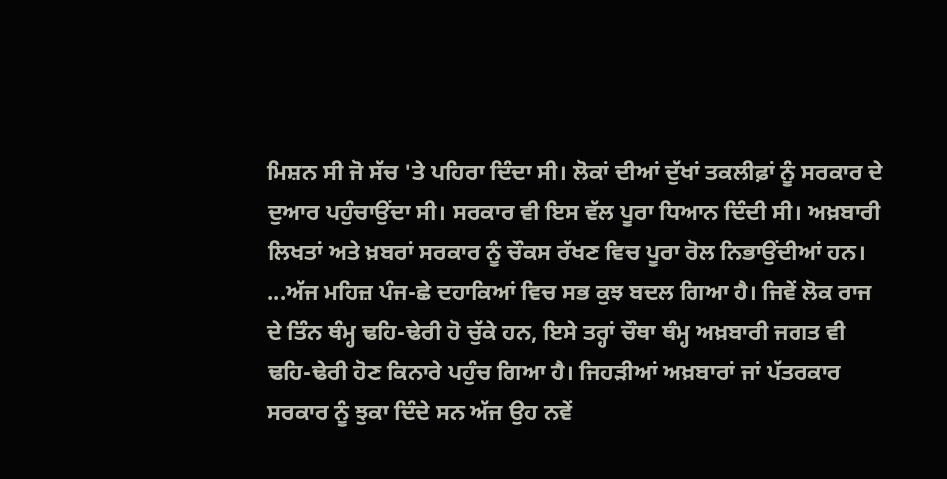ਮਿਸ਼ਨ ਸੀ ਜੋ ਸੱਚ 'ਤੇ ਪਹਿਰਾ ਦਿੰਦਾ ਸੀ। ਲੋਕਾਂ ਦੀਆਂ ਦੁੱਖਾਂ ਤਕਲੀਫ਼ਾਂ ਨੂੰ ਸਰਕਾਰ ਦੇ ਦੁਆਰ ਪਹੁੰਚਾਉਂਦਾ ਸੀ। ਸਰਕਾਰ ਵੀ ਇਸ ਵੱਲ ਪੂਰਾ ਧਿਆਨ ਦਿੰਦੀ ਸੀ। ਅਖ਼ਬਾਰੀ ਲਿਖਤਾਂ ਅਤੇ ਖ਼ਬਰਾਂ ਸਰਕਾਰ ਨੂੰ ਚੌਕਸ ਰੱਖਣ ਵਿਚ ਪੂਰਾ ਰੋਲ ਨਿਭਾਉਂਦੀਆਂ ਹਨ।
...ਅੱਜ ਮਹਿਜ਼ ਪੰਜ-ਛੇ ਦਹਾਕਿਆਂ ਵਿਚ ਸਭ ਕੁਝ ਬਦਲ ਗਿਆ ਹੈ। ਜਿਵੇਂ ਲੋਕ ਰਾਜ ਦੇ ਤਿੰਨ ਥੰਮ੍ਹ ਢਹਿ-ਢੇਰੀ ਹੋ ਚੁੱਕੇ ਹਨ, ਇਸੇ ਤਰ੍ਹਾਂ ਚੌਥਾ ਥੰਮ੍ਹ ਅਖ਼ਬਾਰੀ ਜਗਤ ਵੀ ਢਹਿ-ਢੇਰੀ ਹੋਣ ਕਿਨਾਰੇ ਪਹੁੰਚ ਗਿਆ ਹੈ। ਜਿਹੜੀਆਂ ਅਖ਼ਬਾਰਾਂ ਜਾਂ ਪੱਤਰਕਾਰ ਸਰਕਾਰ ਨੂੰ ਝੁਕਾ ਦਿੰਦੇ ਸਨ ਅੱਜ ਉਹ ਨਵੇਂ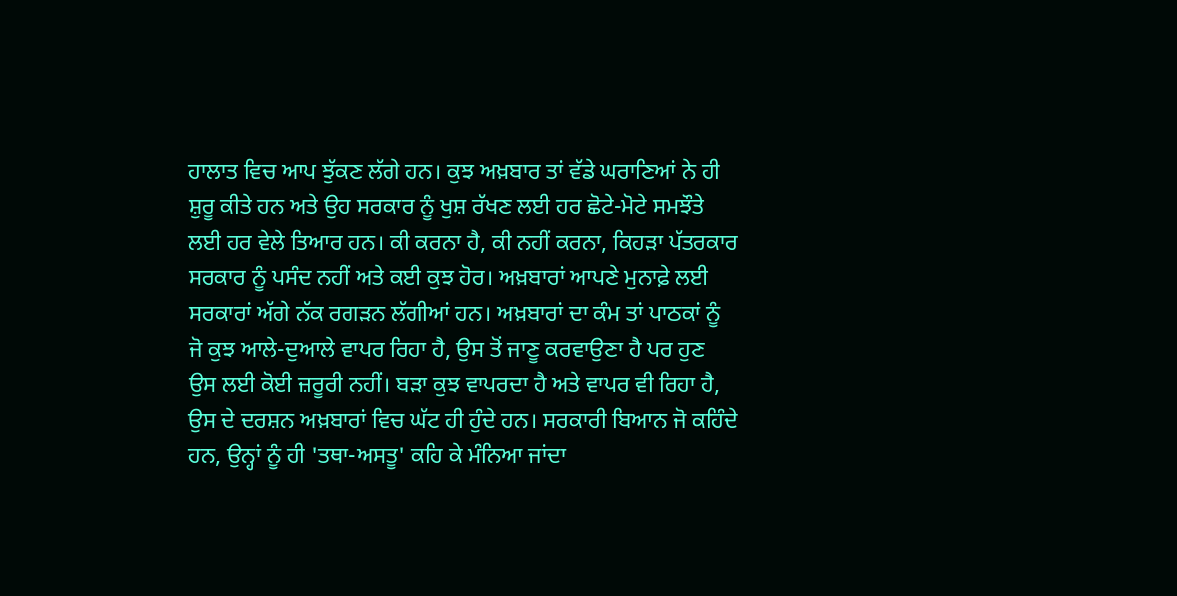ਹਾਲਾਤ ਵਿਚ ਆਪ ਝੁੱਕਣ ਲੱਗੇ ਹਨ। ਕੁਝ ਅਖ਼ਬਾਰ ਤਾਂ ਵੱਡੇ ਘਰਾਣਿਆਂ ਨੇ ਹੀ ਸ਼ੁਰੂ ਕੀਤੇ ਹਨ ਅਤੇ ਉਹ ਸਰਕਾਰ ਨੂੰ ਖੁਸ਼ ਰੱਖਣ ਲਈ ਹਰ ਛੋਟੇ-ਮੋਟੇ ਸਮਝੌਤੇ ਲਈ ਹਰ ਵੇਲੇ ਤਿਆਰ ਹਨ। ਕੀ ਕਰਨਾ ਹੈ, ਕੀ ਨਹੀਂ ਕਰਨਾ, ਕਿਹੜਾ ਪੱਤਰਕਾਰ ਸਰਕਾਰ ਨੂੰ ਪਸੰਦ ਨਹੀਂ ਅਤੇ ਕਈ ਕੁਝ ਹੋਰ। ਅਖ਼ਬਾਰਾਂ ਆਪਣੇ ਮੁਨਾਫ਼ੇ ਲਈ ਸਰਕਾਰਾਂ ਅੱਗੇ ਨੱਕ ਰਗੜਨ ਲੱਗੀਆਂ ਹਨ। ਅਖ਼ਬਾਰਾਂ ਦਾ ਕੰਮ ਤਾਂ ਪਾਠਕਾਂ ਨੂੰ ਜੋ ਕੁਝ ਆਲੇ-ਦੁਆਲੇ ਵਾਪਰ ਰਿਹਾ ਹੈ, ਉਸ ਤੋਂ ਜਾਣੂ ਕਰਵਾਉਣਾ ਹੈ ਪਰ ਹੁਣ ਉਸ ਲਈ ਕੋਈ ਜ਼ਰੂਰੀ ਨਹੀਂ। ਬੜਾ ਕੁਝ ਵਾਪਰਦਾ ਹੈ ਅਤੇ ਵਾਪਰ ਵੀ ਰਿਹਾ ਹੈ, ਉਸ ਦੇ ਦਰਸ਼ਨ ਅਖ਼ਬਾਰਾਂ ਵਿਚ ਘੱਟ ਹੀ ਹੁੰਦੇ ਹਨ। ਸਰਕਾਰੀ ਬਿਆਨ ਜੋ ਕਹਿੰਦੇ ਹਨ, ਉਨ੍ਹਾਂ ਨੂੰ ਹੀ 'ਤਥਾ-ਅਸਤੂ' ਕਹਿ ਕੇ ਮੰਨਿਆ ਜਾਂਦਾ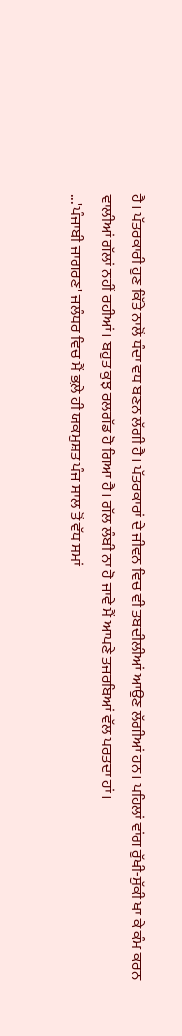ਹੈ। ਪੱਤਰਕਾਰੀ ਹੁਣ ਕਿੱਤੇ ਨਾਲੋਂ ਧੰਦਾ ਵਧ ਬਣਨ ਲੱਗੀ ਹੈ। ਪੱਤਰਕਾਰਾਂ ਦੇ ਜੀਵਨ ਵਿਚ ਵੀ ਤਬਦੀਲੀਆਂ ਆਉਣ ਲੱਗੀਆਂ ਹਨ। ਪਹਿਲਾਂ ਵਾਂਗ ਰੁੱਖੀ-ਸੁੱਕੀ ਖਾ ਕੇ ਕੰਮ ਕਰਨ ਵਾਲੀਆਂ ਗੱਲਾਂ ਨਹੀਂ ਰਹੀਆਂ। ਬਹੁਤ ਕੁਝ ਰਲਗੱਡ ਹੋ ਗਿਆ ਹੈ। ਗੱਲ ਲੰਬੀ ਨਾ ਹੋ ਜਾਵੇ ਮੈਂ ਆਪਣੇ ਤਜਰਬਿਆਂ ਵੱਲ ਪਰਤਦਾ ਹਾਂ।
...'ਪੰਜਾਬੀ ਜਾਗਰਣ' ਜਲੰਧਰ ਵਿਚ ਮੈਂ ਭਲ਼ੇ ਹੀ ਯਕਮੁਸ਼ਤ ਪੰਜ ਸਾਲ ਤੋਂ ਵੱਧ ਸਮਾਂ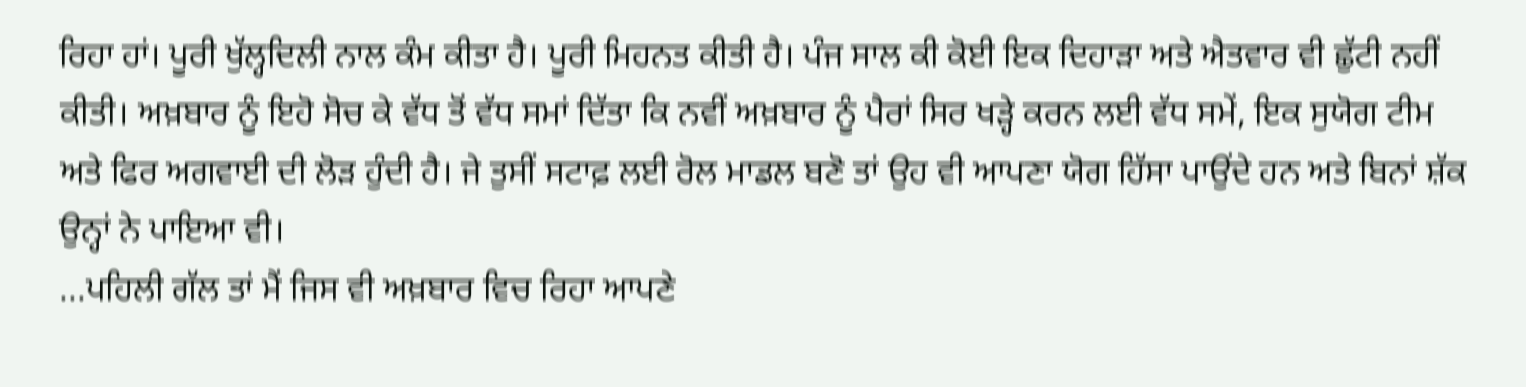ਰਿਹਾ ਹਾਂ। ਪੂਰੀ ਖੁੱਲ੍ਹਦਿਲੀ ਨਾਲ ਕੰਮ ਕੀਤਾ ਹੈ। ਪੂਰੀ ਮਿਹਨਤ ਕੀਤੀ ਹੈ। ਪੰਜ ਸਾਲ ਕੀ ਕੋਈ ਇਕ ਦਿਹਾੜਾ ਅਤੇ ਐਤਵਾਰ ਵੀ ਛੁੱਟੀ ਨਹੀਂ ਕੀਤੀ। ਅਖ਼ਬਾਰ ਨੂੰ ਇਹੋ ਸੋਚ ਕੇ ਵੱਧ ਤੋਂ ਵੱਧ ਸਮਾਂ ਦਿੱਤਾ ਕਿ ਨਵੀਂ ਅਖ਼ਬਾਰ ਨੂੰ ਪੈਰਾਂ ਸਿਰ ਖੜ੍ਹੇ ਕਰਨ ਲਈ ਵੱਧ ਸਮੇਂ, ਇਕ ਸੁਯੋਗ ਟੀਮ ਅਤੇ ਫਿਰ ਅਗਵਾਈ ਦੀ ਲੋੜ ਹੁੰਦੀ ਹੈ। ਜੇ ਤੁਸੀਂ ਸਟਾਫ਼ ਲਈ ਰੋਲ ਮਾਡਲ ਬਣੋ ਤਾਂ ਉਹ ਵੀ ਆਪਣਾ ਯੋਗ ਹਿੱਸਾ ਪਾਉਂਦੇ ਹਨ ਅਤੇ ਬਿਨਾਂ ਸ਼ੱਕ ਉਨ੍ਹਾਂ ਨੇ ਪਾਇਆ ਵੀ।
...ਪਹਿਲੀ ਗੱਲ ਤਾਂ ਮੈਂ ਜਿਸ ਵੀ ਅਖ਼ਬਾਰ ਵਿਚ ਰਿਹਾ ਆਪਣੇ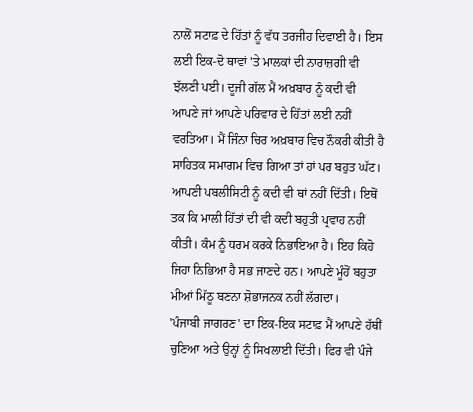ਨਾਲੋਂ ਸਟਾਫ਼ ਦੇ ਹਿੱਤਾਂ ਨੂੰ ਵੱਧ ਤਰਜੀਹ ਦਿਵਾਈ ਹੈ। ਇਸ ਲਈ ਇਕ-ਦੋ ਥਾਵਾਂ 'ਤੇ ਮਾਲਕਾਂ ਦੀ ਨਾਰਾਜ਼ਗੀ ਵੀ ਝੱਲਣੀ ਪਈ। ਦੂਜੀ ਗੱਲ ਮੈਂ ਅਖ਼ਬਾਰ ਨੂੰ ਕਦੀ ਵੀ ਆਪਣੇ ਜਾਂ ਆਪਣੇ ਪਰਿਵਾਰ ਦੇ ਹਿੱਤਾਂ ਲਈ ਨਹੀਂ ਵਰਤਿਆ। ਮੈਂ ਜਿੰਨਾ ਚਿਰ ਅਖ਼ਬਾਰ ਵਿਚ ਨੌਕਰੀ ਕੀਤੀ ਹੈ ਸਾਹਿਤਕ ਸਮਾਗਮ ਵਿਚ ਗਿਆ ਤਾਂ ਹਾਂ ਪਰ ਬਹੁਤ ਘੱਟ। ਆਪਣੀ ਪਬਲੀਸਿਟੀ ਨੂੰ ਕਦੀ ਵੀ ਥਾਂ ਨਹੀਂ ਦਿੱਤੀ। ਇਥੋਂ ਤਕ ਕਿ ਮਾਲੀ ਹਿੱਤਾਂ ਦੀ ਵੀ ਕਦੀ ਬਹੁਤੀ ਪ੍ਰਵਾਹ ਨਹੀਂ ਕੀਤੀ। ਕੰਮ ਨੂੰ ਧਰਮ ਕਰਕੇ ਨਿਭਾਇਆ ਹੈ। ਇਹ ਕਿਹੋ ਜਿਹਾ ਨਿਭਿਆ ਹੈ ਸਭ ਜਾਣਦੇ ਹਨ। ਆਪਣੇ ਮੂੰਹੋਂ ਬਹੁਤਾ ਮੀਆਂ ਮਿੱਠੂ ਬਣਨਾ ਸ਼ੋਭਾਜਨਕ ਨਹੀਂ ਲੱਗਦਾ।
'ਪੰਜਾਬੀ ਜਾਗਰਣ' ਦਾ ਇਕ-ਇਕ ਸਟਾਫ਼ ਮੈਂ ਆਪਣੇ ਹੱਥੀਂ ਚੁਣਿਆ ਅਤੇ ਉਨ੍ਹਾਂ ਨੂੰ ਸਿਖਲਾਈ ਦਿੱਤੀ। ਫਿਰ ਵੀ ਪੰਜੇ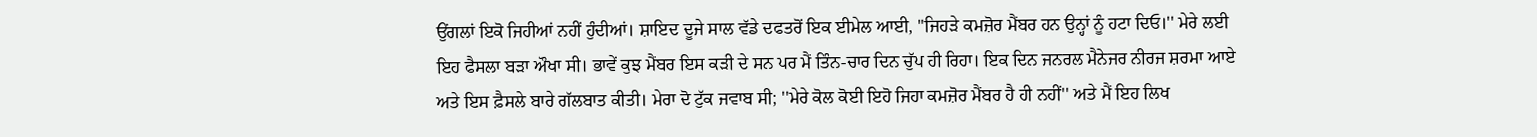ਉਂਗਲਾਂ ਇਕੋ ਜਿਹੀਆਂ ਨਹੀਂ ਹੁੰਦੀਆਂ। ਸ਼ਾਇਦ ਦੂਜੇ ਸਾਲ ਵੱਡੇ ਦਫਤਰੋਂ ਇਕ ਈਮੇਲ ਆਈ, ''ਜਿਹੜੇ ਕਮਜ਼ੋਰ ਮੈਂਬਰ ਹਨ ਉਨ੍ਹਾਂ ਨੂੰ ਹਟਾ ਦਿਓ।'' ਮੇਰੇ ਲਈ ਇਹ ਫੈਸਲਾ ਬੜਾ ਔਖਾ ਸੀ। ਭਾਵੇਂ ਕੁਝ ਮੈਂਬਰ ਇਸ ਕੜੀ ਦੇ ਸਨ ਪਰ ਮੈਂ ਤਿੰਨ-ਚਾਰ ਦਿਨ ਚੁੱਪ ਹੀ ਰਿਹਾ। ਇਕ ਦਿਨ ਜਨਰਲ ਮੈਨੇਜਰ ਨੀਰਜ ਸ਼ਰਮਾ ਆਏ ਅਤੇ ਇਸ ਫ਼ੈਸਲੇ ਬਾਰੇ ਗੱਲਬਾਤ ਕੀਤੀ। ਮੇਰਾ ਦੋ ਟੁੱਕ ਜਵਾਬ ਸੀ; ''ਮੇਰੇ ਕੋਲ ਕੋਈ ਇਹੋ ਜਿਹਾ ਕਮਜ਼ੋਰ ਮੈਂਬਰ ਹੈ ਹੀ ਨਹੀਂ'' ਅਤੇ ਮੈਂ ਇਹ ਲਿਖ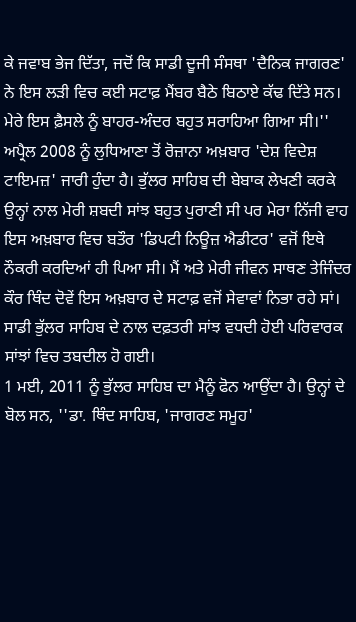ਕੇ ਜਵਾਬ ਭੇਜ ਦਿੱਤਾ, ਜਦੋਂ ਕਿ ਸਾਡੀ ਦੂਜੀ ਸੰਸਥਾ 'ਦੈਨਿਕ ਜਾਗਰਣ' ਨੇ ਇਸ ਲੜੀ ਵਿਚ ਕਈ ਸਟਾਫ਼ ਮੈਂਬਰ ਬੈਠੇ ਬਿਠਾਏ ਕੱਢ ਦਿੱਤੇ ਸਨ। ਮੇਰੇ ਇਸ ਫ਼ੈਸਲੇ ਨੂੰ ਬਾਹਰ-ਅੰਦਰ ਬਹੁਤ ਸਰਾਹਿਆ ਗਿਆ ਸੀ।''
ਅਪ੍ਰੈਲ 2008 ਨੂੰ ਲੁਧਿਆਣਾ ਤੋਂ ਰੋਜ਼ਾਨਾ ਅਖ਼ਬਾਰ 'ਦੇਸ਼ ਵਿਦੇਸ਼ ਟਾਇਮਜ਼' ਜਾਰੀ ਹੁੰਦਾ ਹੈ। ਭੁੱਲਰ ਸਾਹਿਬ ਦੀ ਬੇਬਾਕ ਲੇਖਣੀ ਕਰਕੇ ਉਨ੍ਹਾਂ ਨਾਲ ਮੇਰੀ ਸ਼ਬਦੀ ਸਾਂਝ ਬਹੁਤ ਪੁਰਾਣੀ ਸੀ ਪਰ ਮੇਰਾ ਨਿੱਜੀ ਵਾਹ ਇਸ ਅਖ਼ਬਾਰ ਵਿਚ ਬਤੌਰ 'ਡਿਪਟੀ ਨਿਊਜ਼ ਐਡੀਟਰ' ਵਜੋਂ ਇਥੇ ਨੌਕਰੀ ਕਰਦਿਆਂ ਹੀ ਪਿਆ ਸੀ। ਮੈਂ ਅਤੇ ਮੇਰੀ ਜੀਵਨ ਸਾਥਣ ਤੇਜਿੰਦਰ ਕੌਰ ਥਿੰਦ ਦੋਵੇਂ ਇਸ ਅਖ਼ਬਾਰ ਦੇ ਸਟਾਫ਼ ਵਜੋਂ ਸੇਵਾਵਾਂ ਨਿਭਾ ਰਹੇ ਸਾਂ। ਸਾਡੀ ਭੁੱਲਰ ਸਾਹਿਬ ਦੇ ਨਾਲ ਦਫ਼ਤਰੀ ਸਾਂਝ ਵਧਦੀ ਹੋਈ ਪਰਿਵਾਰਕ ਸਾਂਝਾਂ ਵਿਚ ਤਬਦੀਲ ਹੋ ਗਈ।
1 ਮਈ, 2011 ਨੂੰ ਭੁੱਲਰ ਸਾਹਿਬ ਦਾ ਮੈਨੂੰ ਫੋਨ ਆਉਂਦਾ ਹੈ। ਉਨ੍ਹਾਂ ਦੇ ਬੋਲ ਸਨ, ''ਡਾ. ਥਿੰਦ ਸਾਹਿਬ, 'ਜਾਗਰਣ ਸਮੂਹ'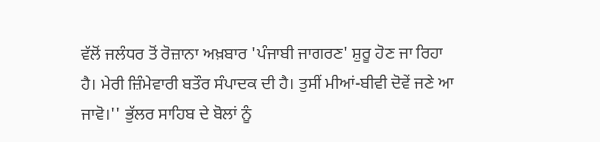ਵੱਲੋਂ ਜਲੰਧਰ ਤੋਂ ਰੋਜ਼ਾਨਾ ਅਖ਼ਬਾਰ 'ਪੰਜਾਬੀ ਜਾਗਰਣ' ਸ਼ੁਰੂ ਹੋਣ ਜਾ ਰਿਹਾ ਹੈ। ਮੇਰੀ ਜ਼ਿੰਮੇਵਾਰੀ ਬਤੌਰ ਸੰਪਾਦਕ ਦੀ ਹੈ। ਤੁਸੀਂ ਮੀਆਂ-ਬੀਵੀ ਦੋਵੇਂ ਜਣੇ ਆ ਜਾਵੋ।'' ਭੁੱਲਰ ਸਾਹਿਬ ਦੇ ਬੋਲਾਂ ਨੂੰ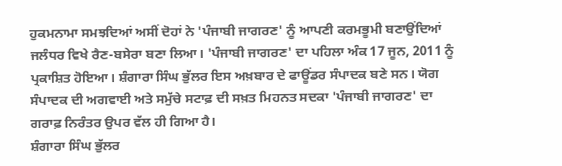ਹੁਕਮਨਾਮਾ ਸਮਝਦਿਆਂ ਅਸੀਂ ਦੋਹਾਂ ਨੇ 'ਪੰਜਾਬੀ ਜਾਗਰਣ' ਨੂੰ ਆਪਣੀ ਕਰਮਭੂਮੀ ਬਣਾਉਂਦਿਆਂ ਜਲੰਧਰ ਵਿਖੇ ਰੈਣ-ਬਸੇਰਾ ਬਣਾ ਲਿਆ। 'ਪੰਜਾਬੀ ਜਾਗਰਣ' ਦਾ ਪਹਿਲਾ ਅੰਕ 17 ਜੂਨ, 2011 ਨੂੰ ਪ੍ਰਕਾਸ਼ਿਤ ਹੋਇਆ। ਸ਼ੰਗਾਰਾ ਸਿੰਘ ਭੁੱਲਰ ਇਸ ਅਖ਼ਬਾਰ ਦੇ ਫਾਊਂਡਰ ਸੰਪਾਦਕ ਬਣੇ ਸਨ। ਯੋਗ ਸੰਪਾਦਕ ਦੀ ਅਗਵਾਈ ਅਤੇ ਸਮੁੱਚੇ ਸਟਾਫ਼ ਦੀ ਸਖ਼ਤ ਮਿਹਨਤ ਸਦਕਾ 'ਪੰਜਾਬੀ ਜਾਗਰਣ' ਦਾ ਗਰਾਫ਼ ਨਿਰੰਤਰ ਉਪਰ ਵੱਲ ਹੀ ਗਿਆ ਹੈ।
ਸ਼ੰਗਾਰਾ ਸਿੰਘ ਭੁੱਲਰ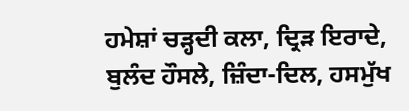ਹਮੇਸ਼ਾਂ ਚੜ੍ਹਦੀ ਕਲਾ, ਦ੍ਰਿੜ ਇਰਾਦੇ, ਬੁਲੰਦ ਹੌਸਲੇ, ਜ਼ਿੰਦਾ-ਦਿਲ, ਹਸਮੁੱਖ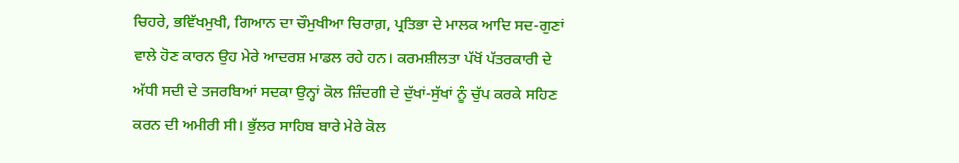ਚਿਹਰੇ, ਭਵਿੱਖਮੁਖੀ, ਗਿਆਨ ਦਾ ਚੌਮੁਖੀਆ ਚਿਰਾਗ਼, ਪ੍ਰਤਿਭਾ ਦੇ ਮਾਲਕ ਆਦਿ ਸਦ-ਗੁਣਾਂ ਵਾਲੇ ਹੋਣ ਕਾਰਨ ਉਹ ਮੇਰੇ ਆਦਰਸ਼ ਮਾਡਲ ਰਹੇ ਹਨ। ਕਰਮਸ਼ੀਲਤਾ ਪੱਖੋਂ ਪੱਤਰਕਾਰੀ ਦੇ ਅੱਧੀ ਸਦੀ ਦੇ ਤਜਰਬਿਆਂ ਸਦਕਾ ਉਨ੍ਹਾਂ ਕੋਲ ਜ਼ਿੰਦਗੀ ਦੇ ਦੁੱਖਾਂ-ਸੁੱਖਾਂ ਨੂੰ ਚੁੱਪ ਕਰਕੇ ਸਹਿਣ ਕਰਨ ਦੀ ਅਮੀਰੀ ਸੀ। ਭੁੱਲਰ ਸਾਹਿਬ ਬਾਰੇ ਮੇਰੇ ਕੋਲ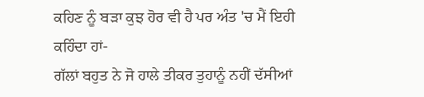ਕਹਿਣ ਨੂੰ ਬੜਾ ਕੁਝ ਹੋਰ ਵੀ ਹੈ ਪਰ ਅੰਤ 'ਚ ਮੈਂ ਇਹੀ ਕਹਿੰਦਾ ਹਾਂ-
ਗੱਲਾਂ ਬਹੁਤ ਨੇ ਜੋ ਹਾਲੇ ਤੀਕਰ ਤੁਹਾਨੂੰ ਨਹੀਂ ਦੱਸੀਆਂ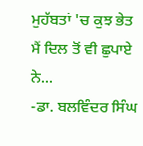ਮੁਹੱਬਤਾਂ 'ਚ ਕੁਝ ਭੇਤ ਮੈਂ ਦਿਲ ਤੋਂ ਵੀ ਛੁਪਾਏ ਨੇ...
-ਡਾ. ਬਲਵਿੰਦਰ ਸਿੰਘ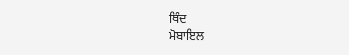ਥਿੰਦ
ਮੋਬਾਇਲ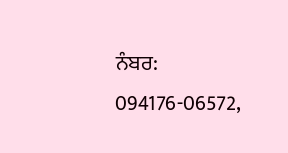ਨੰਬਰ: 094176-06572,